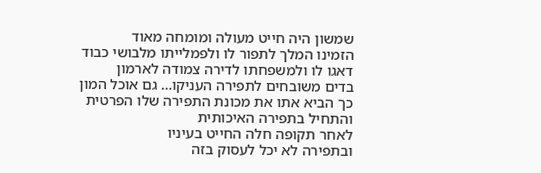שמשון היה חייט מעולה ומומחה מאוד
הזמינו המלך לתפור לו ולפמלייתו מלבושי כבוד
דאגו לו ולמשפחתו לדירה צמודה לארמון
בדים משובחים לתפירה העניקו… גם אוכל המון
כך הביא אתו את מכונת התפירה שלו הפרטית
והתחיל בתפירה האיכותית
לאחר תקופה חלה החייט בעיניו
ובתפירה לא יכל לעסוק בזה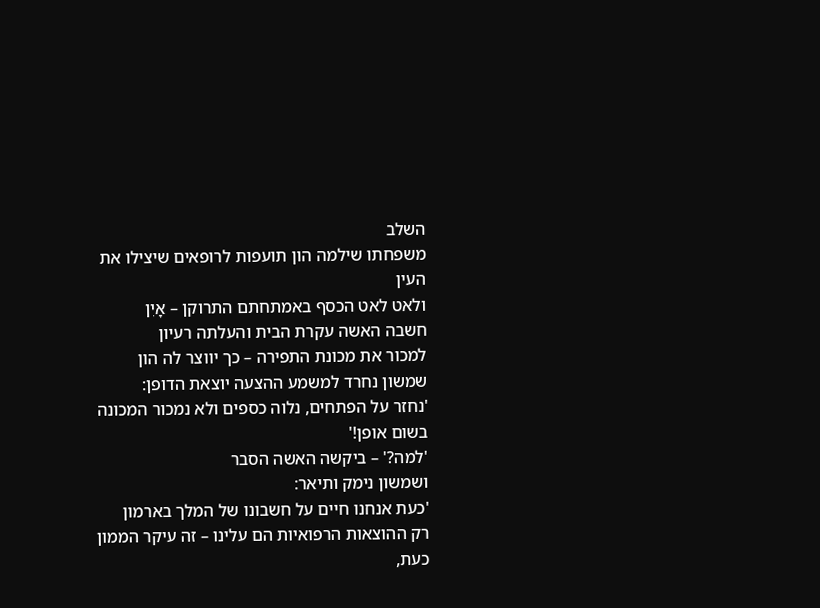השלב
משפחתו שילמה הון תועפות לרופאים שיצילו את העין
ולאט לאט הכסף באמתחתם התרוקן – אָיִן
חשבה האשה עקרת הבית והעלתה רעיון
למכור את מכונת התפירה – כך יווצר לה הון
שמשון נחרד למשמע ההצעה יוצאת הדופן:
'נחזר על הפתחים, נלוה כספים ולא נמכור המכונה בשום אופן!'
'למה?' – ביקשה האשה הסבר
ושמשון נימק ותיאר:
'כעת אנחנו חיים על חשבונו של המלך בארמון
רק ההוצאות הרפואיות הם עלינו – זה עיקר הממון
כעת,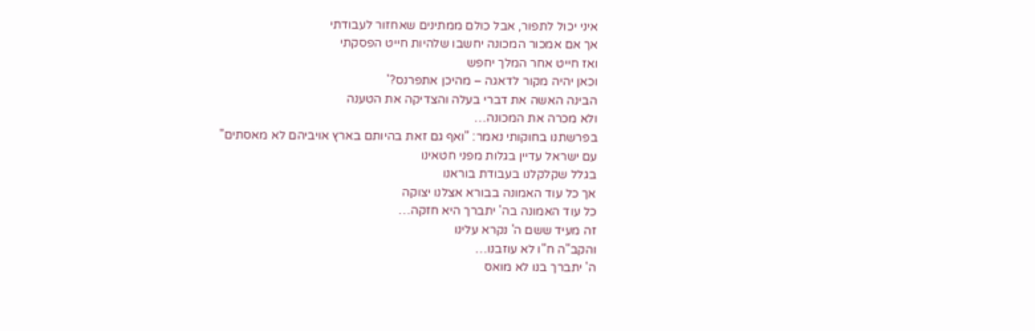איני יכול לתפור, אבל כולם ממתינים שאחזור לעבודתי
אך אם אמכור המכונה יחשבו שלהיות חייט הפסקתי
ואז חייט אחר המלך יחפש
וכאן יהיה מקור לדאגה – מהיכן אתפרנס?'
הבינה האשה את דברי בעלה והצדיקה את הטענה
ולא מכרה את המכונה…
בפרשתנו בחוקותי נאמר: "ואף גם זאת בהיותם בארץ אויביהם לא מאסתים"
עם ישראל עדיין בגלות מפני חטאינו
בגלל שקלקלנו בעבודת בוראנו
אך כל עוד האמונה בבורא אצלנו יצוקה
כל עוד האמונה בה' יתברך היא חזקה…
זה מעיד ששם ה' נקרא עלינו
והקב"ה ח"ו לא עוזבנו…
ה' יתברך בנו לא מואס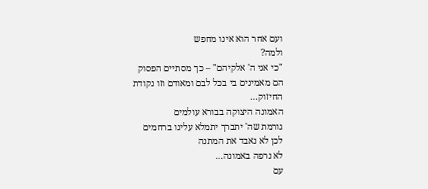ועם אחר הוא אינו מחפש
ולמה?
"כי אני ה' אלקיהם" – כך מסתיים הפסוק
הם מאמינים בי בכל לבם ומאודם וזו נקודת החיזוק…
האמונה היצוקה בבורא עולמים
גורמת שה' יתברך יתמלא עלינו ברחמים
לכן לא נאבד את המתנה
לא נרפה באמונה…
עם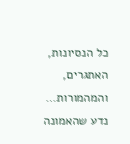כל הנסיונות, האתגרים, והמהמורות…
נדע שהאמונה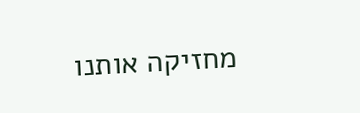מחזיקה אותנו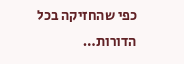כפי שהחזיקה בכל הדורות…